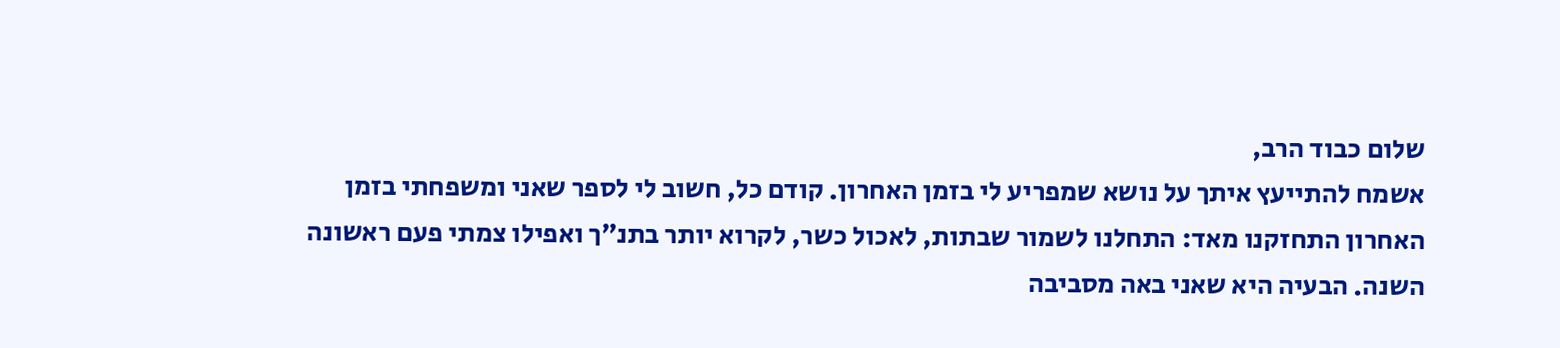שלום כבוד הרב,
אשמח להתייעץ איתך על נושא שמפריע לי בזמן האחרון. קודם כל, חשוב לי לספר שאני ומשפחתי בזמן האחרון התחזקנו מאד: התחלנו לשמור שבתות, לאכול כשר, לקרוא יותר בתנ״ך ואפילו צמתי פעם ראשונה השנה. הבעיה היא שאני באה מסביבה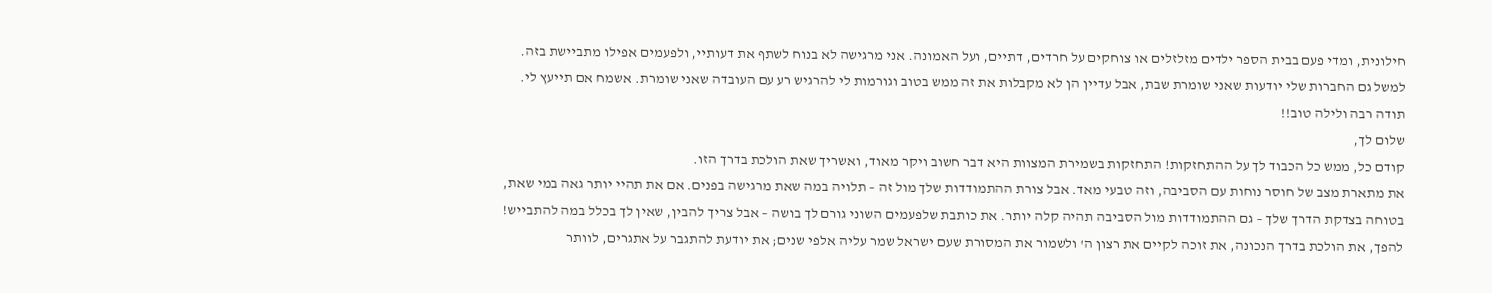חילונית, ומדי פעם בבית הספר ילדים מזלזלים או צוחקים על חרדים, דתיים, ועל האמונה. אני מרגישה לא בנוח לשתף את דעותיי, ולפעמים אפילו מתביישת בזה. למשל גם החברות שלי יודעות שאני שומרת שבת, אבל עדיין הן לא מקבלות את זה ממש בטוב וגורמות לי להרגיש רע עם העובדה שאני שומרת. אשמח אם תייעץ לי.
תודה רבה ולילה טוב!!
שלום לך,
קודם כל, ממש כל הכבוד לך על ההתחזקות! התחזקות בשמירת המצוות היא דבר חשוב ויקר מאוד, ואשריך שאת הולכת בדרך הזו.
את מתארת מצב של חוסר נוחות עם הסביבה, וזה טבעי מאד. אבל צורת ההתמודדות שלך מול זה – תלויה במה שאת מרגישה בפנים. אם את תהיי יותר גאה במי שאת, בטוחה בצדקת הדרך שלך – גם ההתמודדות מול הסביבה תהיה קלה יותר. את כותבת שלפעמים השוני גורם לך בושה – אבל צריך להבין, שאין לך בכלל במה להתבייש! להפך, את הולכת בדרך הנכונה, את זוכה לקיים את רצון ה' ולשמור את המסורת שעם ישראל שמר עליה אלפי שנים; את יודעת להתגבר על אתגרים, לוותר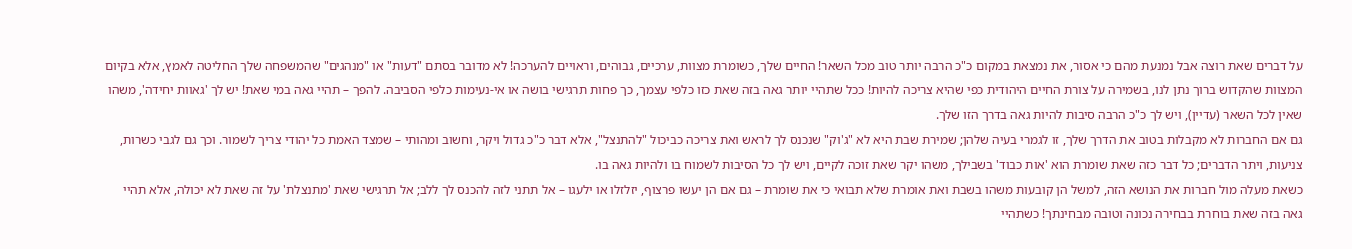על דברים שאת רוצה אבל נמנעת מהם כי אסור, את נמצאת במקום כ"כ הרבה יותר טוב מכל השאר! החיים שלך, כשומרת מצוות, ערכיים, גבוהים, וראויים להערכה! לא מדובר בסתם "דעות" או "מנהגים" שהמשפחה שלך החליטה לאמץ, אלא בקיום המצוות שהקדוש ברוך נתן לנו, בשמירה על צורת החיים היהודית כפי שהיא צריכה להיות! ככל שתהיי יותר גאה בזה שאת כזו כלפי עצמך, כך פחות תרגישי בושה או אי-נעימות כלפי הסביבה. להפך – תהיי גאה במי שאת! יש לך 'גאוות יחידה', משהו שאין לכל השאר (עדיין), ויש לך כ"כ הרבה סיבות להיות גאה בדרך הזו שלך.
גם אם החברות לא מקבלות בטוב את הדרך שלך, זו לגמרי בעיה שלהן; שמירת שבת היא לא "ג'וק" שנכנס לך לראש ואת צריכה כביכול "להתנצל", אלא דבר כ"כ גדול ויקר, וחשוב ומהותי – שמצד האמת כל יהודי צריך לשמור. וכך גם לגבי כשרות, צניעות, ויתר הדברים; כל דבר כזה שאת שומרת הוא 'אות כבוד' בשבילך, משהו יקר שאת זוכה לקיים, ויש לך כל הסיבות לשמוח בו ולהיות גאה בו.
כשאת מעלה מול חברות את הנושא הזה, למשל הן קובעות משהו בשבת ואת אומרת שלא תבואי כי את שומרת – גם אם הן יעשו פרצוף, יזלזלו או ילעגו – אל תתני לזה להכנס לך ללב; אל תרגישי שאת 'מתנצלת' על זה שאת לא יכולה, אלא תהיי גאה בזה שאת בוחרת בבחירה נכונה וטובה מבחינתך! כשתהיי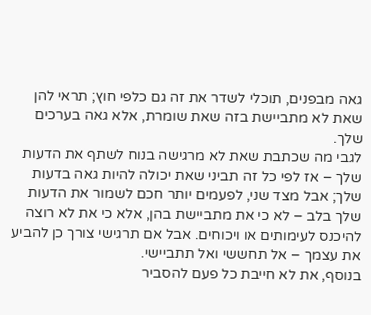גאה מבפנים, תוכלי לשדר את זה גם כלפי חוץ; תראי להן שאת לא מתביישת בזה שאת שומרת, אלא גאה בערכים שלך.
לגבי מה שכתבת שאת לא מרגישה בנוח לשתף את הדעות שלך – אז לפי כל זה תביני שאת יכולה להיות גאה בדעות שלך; אבל מצד שני, לפעמים יותר חכם לשמור את הדעות שלך בלב – לא כי את מתביישת בהן, אלא כי את לא רוצה להיכנס לעימותים או ויכוחים. אבל אם תרגישי צורך כן להביע את עצמך – אל תחששי ואל תתביישי.
בנוסף, את לא חייבת כל פעם להסביר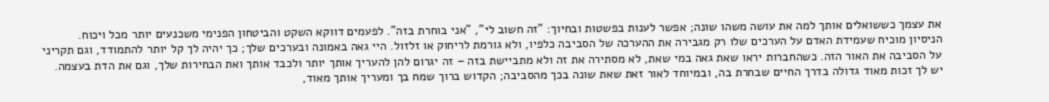את עצמך כששואלים אותך למה את עושה משהו שונה; אפשר לענות בפשטות ובחיוך: "זה חשוב לי", "אני בוחרת בזה". לפעמים דווקא השקט והביטחון הפנימי משכנעים יותר מכל ויכוח.
הניסיון מוכיח שעמידת האדם על הערכים שלו רק מגבירה את ההערכה של הסביבה כלפיו, ולא גורמת לריחוק או זלזול. היי גאה באמונה ובערכים שלך; כך יהיה לך קל יותר להתמודד, וגם תקריני על הסביבה את האור הזה. כשהחברות יראו שאת גאה במי שאת, לא מסתירה את זה ולא מתביישת בזה – זה יגרום להן להעריך אותך יותר ולכבד אותך ואת הבחירות שלך, וגם את הדת בעצמה.
יש לך זכות מאוד גדולה בדרך החיים שבחרת בה, ובמיוחד לאור זאת שאת שונה בכך מהסביבה; הקדוש ברוך שמח בך ומעריך אותך מאוד,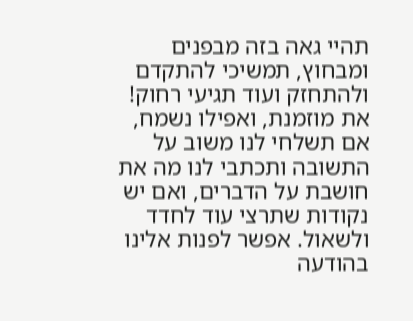תהיי גאה בזה מבפנים ומבחוץ, תמשיכי להתקדם ולהתחזק ועוד תגיעי רחוק!
את מוזמנת, ואפילו נשמח, אם תשלחי לנו משוב על התשובה ותכתבי לנו מה את חושבת על הדברים, ואם יש נקודות שתרצי עוד לחדד ולשאול. אפשר לפנות אלינו בהודעה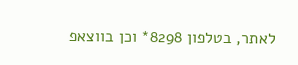לאתר, בטלפון 8298* וכן בווצאפ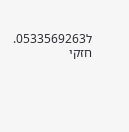ל0533569263.
חזקי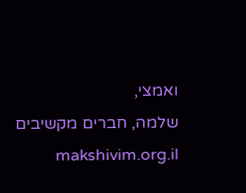ואמצי,
שלמה, חברים מקשיבים makshivim.org.il